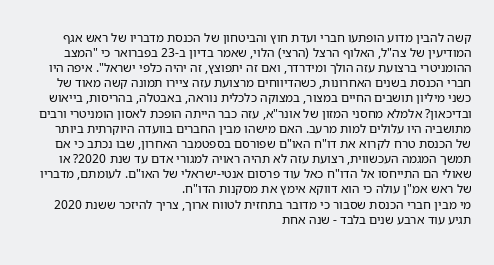קשה להבין מדוע הופתעו חברי ועדת חוץ והביטחון של הכנסת מדבריו של ראש אגף המודיעין של צה"ל, האלוף הרצל (הרצי) הלוי, שאמר בדיון ב-23 בפברואר כי "המצב ההומניטרי ברצועת עזה הולך ומידרדר, ואם זה יתפוצץ, זה יהיה כלפי ישראל". איפה היו חברי הכנסת בשנים האחרונות, כשהדיווחים מרצועת עזה ציירו תמונה קשה מאוד של כשני מיליון תושבים החיים במצור, במצוקה כלכלית נוראה, באבטלה, בהריסות, בייאוש ובדיכאון? אלמלא מחסני המזון של אונר"א, עזה כבר הייתה הופכת לאסון הומניטרי ורבים מתושביה היו עלולים למות מרעב. האם מישהו מבין החברים בוועדה היוקרתית ביותר של הכנסת טרח לקרוא את דו"ח האו"ם שפורסם בספטמבר האחרון, שבו נכתב כי אם תמשך המגמה העכשווית, רצועת עזה לא תהיה ראויה למגורי אדם עד שנת 2020? או שאולי הם התייחסו אל הדו"ח כאל עוד פרסום אנטי-ישראלי של האו"ם. לעומתם, מדבריו של ראש אמ"ן עולה כי הוא דווקא אימץ את מסקנות הדו"ח.
מי מבין חברי הכנסת שסבור כי מדובר בתחזית לטווח ארוך, צריך להיזכר ששנת 2020 תגיע עוד ארבע שנים בלבד - שנה אחת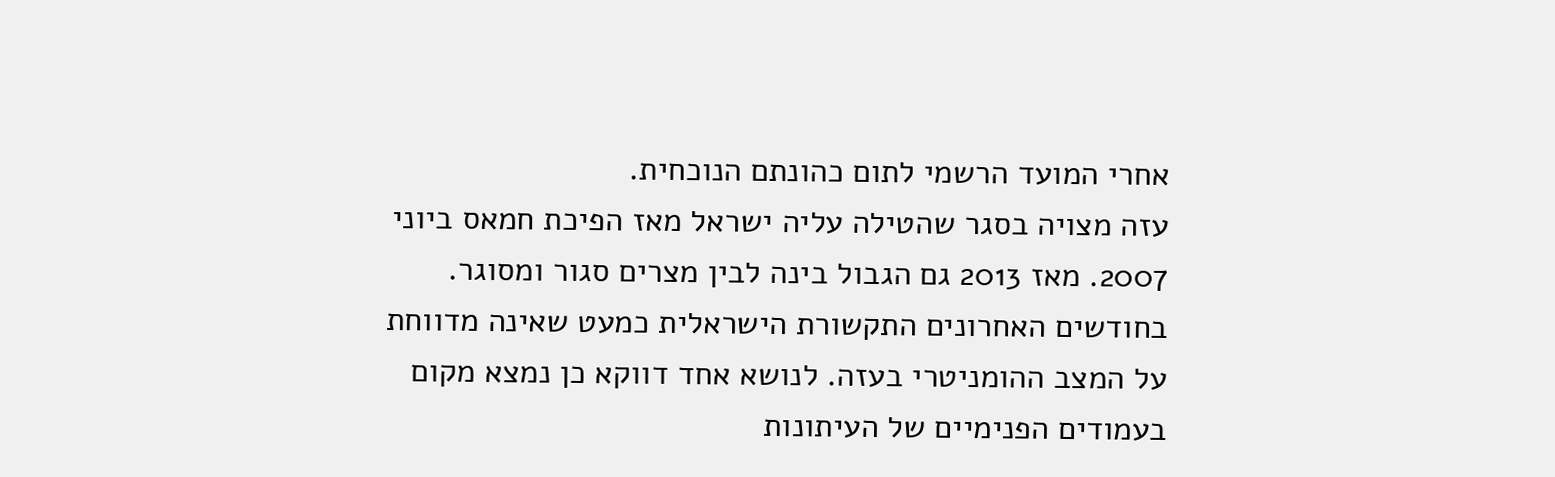אחרי המועד הרשמי לתום כהונתם הנוכחית.
עזה מצויה בסגר שהטילה עליה ישראל מאז הפיכת חמאס ביוני 2007. מאז 2013 גם הגבול בינה לבין מצרים סגור ומסוגר. בחודשים האחרונים התקשורת הישראלית כמעט שאינה מדווחת על המצב ההומניטרי בעזה. לנושא אחד דווקא כן נמצא מקום בעמודים הפנימיים של העיתונות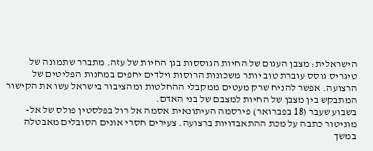הישראלית: מצבן העגום של החיות הגוססות בגן החיות של עזה. מתברר שתמונה של טיגריס גוסס עוברת טוב יותר משכונות הרוסות וילדים יחפים במחנות הפליטים של הרצועה. אפשר להניח שרק מעטים ממקבלי ההחלטות ומהציבור בישראל עשו את הקישור המתבקש בין מצבן של החיות למצבם של בני האדם.
בשבוע שעבר (18 בפברואר) פירסמה העיתונאית אסמה אל רול בפלסטין פולס של אל-מוניטור כתבה על מכת ההתאבדויות ברצועה. צעירים חסרי אונים הסובלים מאבטלה במשך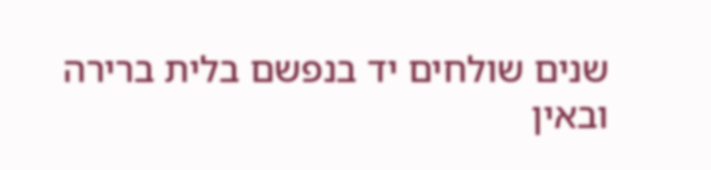שנים שולחים יד בנפשם בלית ברירה ובאין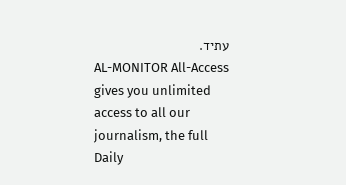עתיד.
AL-MONITOR All-Access gives you unlimited access to all our journalism, the full Daily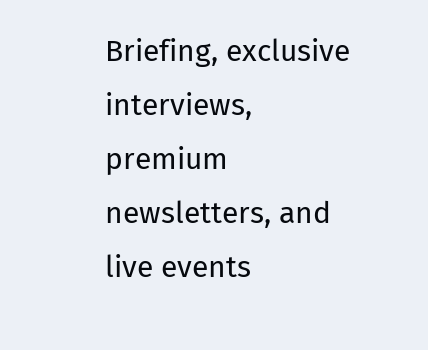Briefing, exclusive interviews, premium newsletters, and live events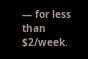— for less than $2/week.